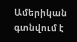Ամերիկան գտնվում է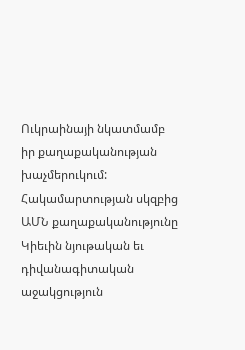Ուկրաինայի նկատմամբ իր քաղաքականության խաչմերուկում: Հակամարտության սկզբից ԱՄՆ քաղաքականությունը Կիեւին նյութական եւ դիվանագիտական աջակցություն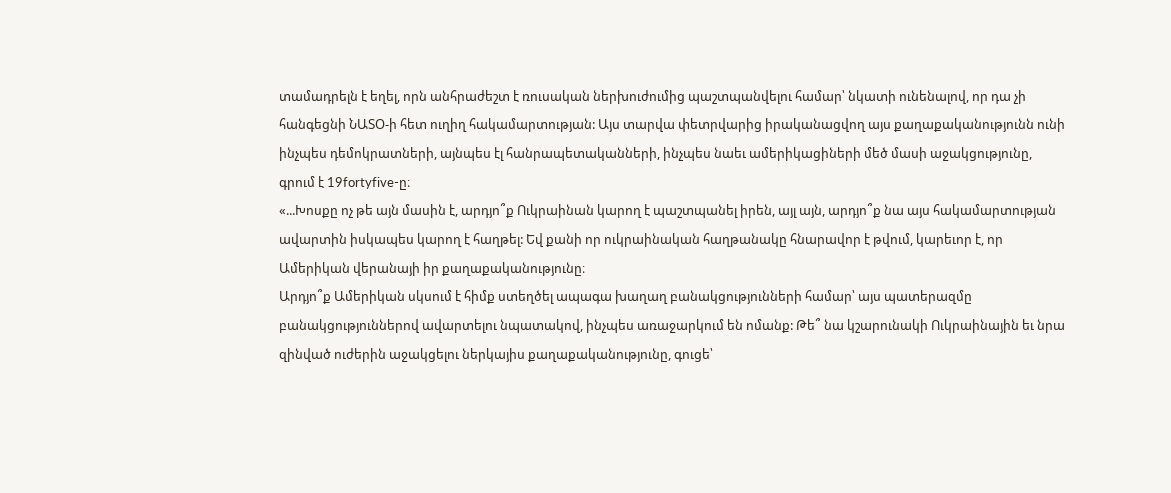տամադրելն է եղել, որն անհրաժեշտ է ռուսական ներխուժումից պաշտպանվելու համար՝ նկատի ունենալով, որ դա չի հանգեցնի ՆԱՏՕ-ի հետ ուղիղ հակամարտության: Այս տարվա փետրվարից իրականացվող այս քաղաքականությունն ունի ինչպես դեմոկրատների, այնպես էլ հանրապետականների, ինչպես նաեւ ամերիկացիների մեծ մասի աջակցությունը, գրում է 19fortyfive-ը։
«...Խոսքը ոչ թե այն մասին է, արդյո՞ք Ուկրաինան կարող է պաշտպանել իրեն, այլ այն, արդյո՞ք նա այս հակամարտության ավարտին իսկապես կարող է հաղթել: Եվ քանի որ ուկրաինական հաղթանակը հնարավոր է թվում, կարեւոր է, որ Ամերիկան վերանայի իր քաղաքականությունը։
Արդյո՞ք Ամերիկան սկսում է հիմք ստեղծել ապագա խաղաղ բանակցությունների համար՝ այս պատերազմը բանակցություններով ավարտելու նպատակով, ինչպես առաջարկում են ոմանք: Թե՞ նա կշարունակի Ուկրաինային եւ նրա զինված ուժերին աջակցելու ներկայիս քաղաքականությունը, գուցե՝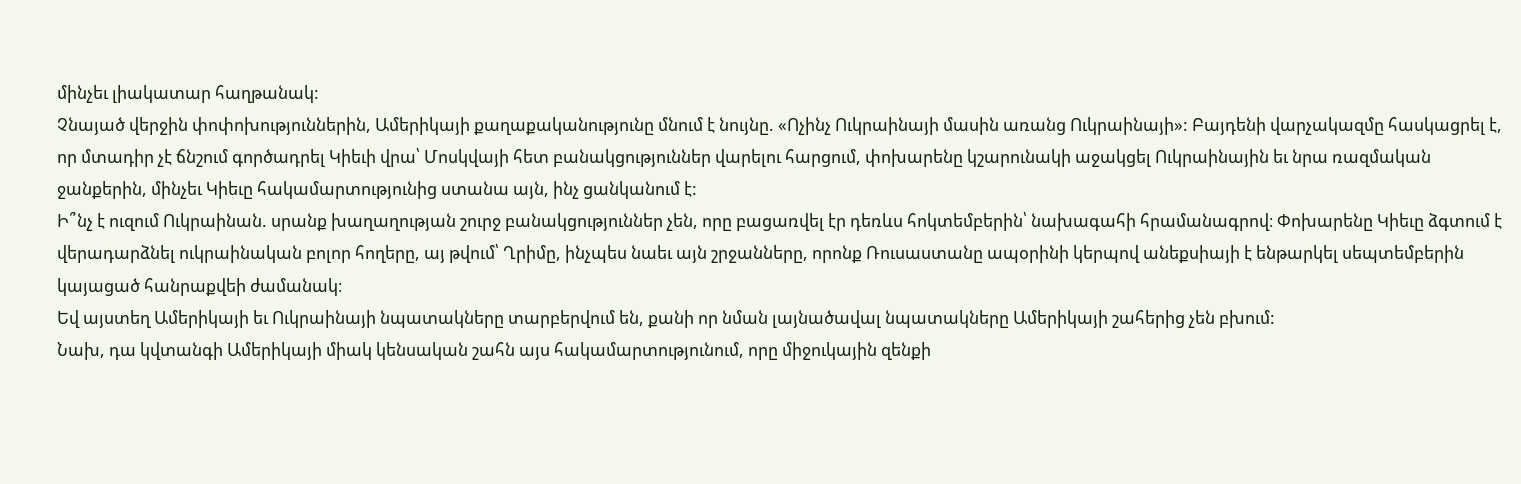մինչեւ լիակատար հաղթանակ:
Չնայած վերջին փոփոխություններին, Ամերիկայի քաղաքականությունը մնում է նույնը. «Ոչինչ Ուկրաինայի մասին առանց Ուկրաինայի»: Բայդենի վարչակազմը հասկացրել է, որ մտադիր չէ ճնշում գործադրել Կիեւի վրա՝ Մոսկվայի հետ բանակցություններ վարելու հարցում, փոխարենը կշարունակի աջակցել Ուկրաինային եւ նրա ռազմական ջանքերին, մինչեւ Կիեւը հակամարտությունից ստանա այն, ինչ ցանկանում է:
Ի՞նչ է ուզում Ուկրաինան. սրանք խաղաղության շուրջ բանակցություններ չեն, որը բացառվել էր դեռևս հոկտեմբերին՝ նախագահի հրամանագրով։ Փոխարենը Կիեւը ձգտում է վերադարձնել ուկրաինական բոլոր հողերը, այ թվում՝ Ղրիմը, ինչպես նաեւ այն շրջանները, որոնք Ռուսաստանը ապօրինի կերպով անեքսիայի է ենթարկել սեպտեմբերին կայացած հանրաքվեի ժամանակ։
Եվ այստեղ Ամերիկայի եւ Ուկրաինայի նպատակները տարբերվում են, քանի որ նման լայնածավալ նպատակները Ամերիկայի շահերից չեն բխում:
Նախ, դա կվտանգի Ամերիկայի միակ կենսական շահն այս հակամարտությունում, որը միջուկային զենքի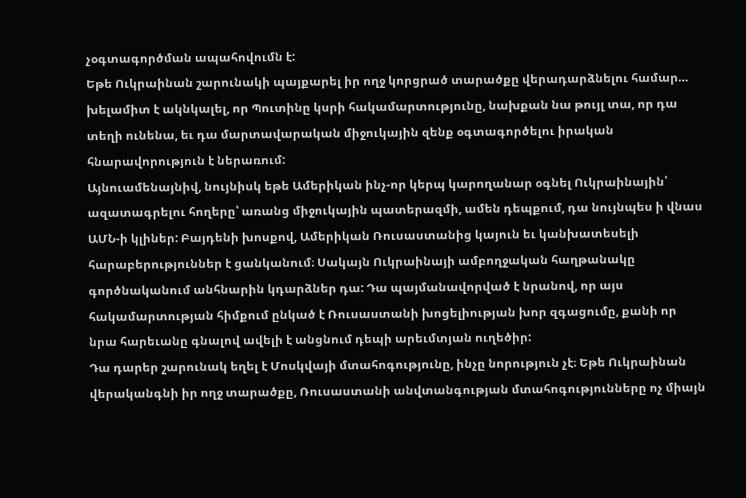չօգտագործման ապահովումն է:
Եթե Ուկրաինան շարունակի պայքարել իր ողջ կորցրած տարածքը վերադարձնելու համար… խելամիտ է ակնկալել, որ Պուտինը կսրի հակամարտությունը, նախքան նա թույլ տա, որ դա տեղի ունենա, եւ դա մարտավարական միջուկային զենք օգտագործելու իրական հնարավորություն է ներառում:
Այնուամենայնիվ, նույնիսկ եթե Ամերիկան ինչ-որ կերպ կարողանար օգնել Ուկրաինային՝ ազատագրելու հողերը՝ առանց միջուկային պատերազմի, ամեն դեպքում, դա նույնպես ի վնաս ԱՄՆ-ի կլիներ: Բայդենի խոսքով, Ամերիկան Ռուսաստանից կայուն եւ կանխատեսելի հարաբերություններ է ցանկանում։ Սակայն Ուկրաինայի ամբողջական հաղթանակը գործնականում անհնարին կդարձներ դա: Դա պայմանավորված է նրանով, որ այս հակամարտության հիմքում ընկած է Ռուսաստանի խոցելիության խոր զգացումը, քանի որ նրա հարեւանը գնալով ավելի է անցնում դեպի արեւմտյան ուղեծիր:
Դա դարեր շարունակ եղել է Մոսկվայի մտահոգությունը, ինչը նորություն չէ։ Եթե Ուկրաինան վերականգնի իր ողջ տարածքը, Ռուսաստանի անվտանգության մտահոգությունները ոչ միայն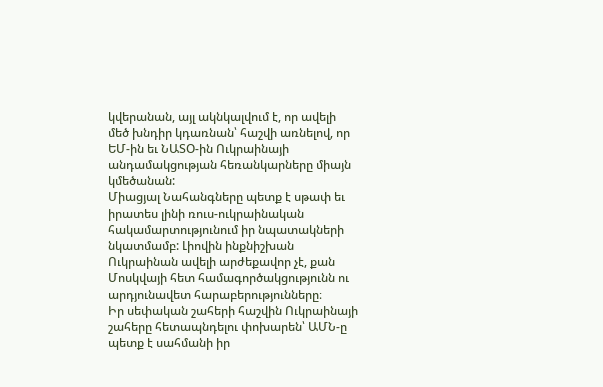կվերանան, այլ ակնկալվում է, որ ավելի մեծ խնդիր կդառնան՝ հաշվի առնելով, որ ԵՄ-ին եւ ՆԱՏՕ-ին Ուկրաինայի անդամակցության հեռանկարները միայն կմեծանան:
Միացյալ Նահանգները պետք է սթափ եւ իրատես լինի ռուս-ուկրաինական հակամարտությունում իր նպատակների նկատմամբ: Լիովին ինքնիշխան Ուկրաինան ավելի արժեքավոր չէ, քան Մոսկվայի հետ համագործակցությունն ու արդյունավետ հարաբերությունները։
Իր սեփական շահերի հաշվին Ուկրաինայի շահերը հետապնդելու փոխարեն՝ ԱՄՆ-ը պետք է սահմանի իր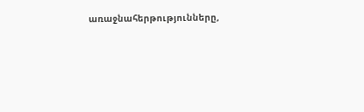առաջնահերթությունները,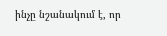ինչը նշանակում է, որ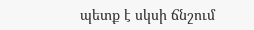պետք է սկսի ճնշում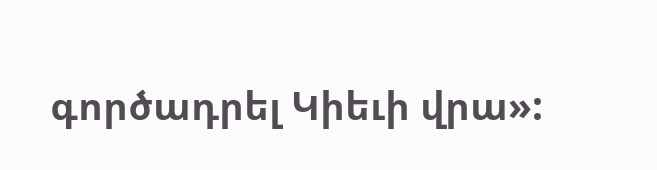գործադրել Կիեւի վրա»: